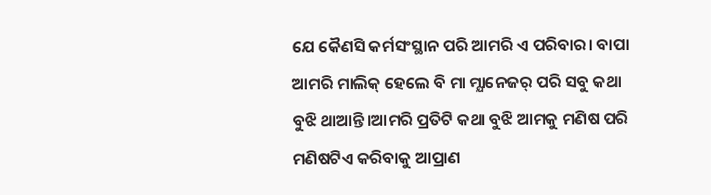ଯେ କୈଣସି କର୍ମସଂସ୍ଥାନ ପରି ଆମରି ଏ ପରିବାର। ବାପା ଆମରି ମାଲିକ୍ ହେଲେ ବି ମା ମ୍ଯାନେଜର୍ ପରି ସବୁ କଥା ବୁଝି ଥାଆନ୍ତି।ଆମରି ପ୍ରତିଟି କଥା ବୁଝି ଆମକୁ ମଣିଷ ପରି ମଣିଷଟିଏ କରିବାକୁ ଆପ୍ରାଣ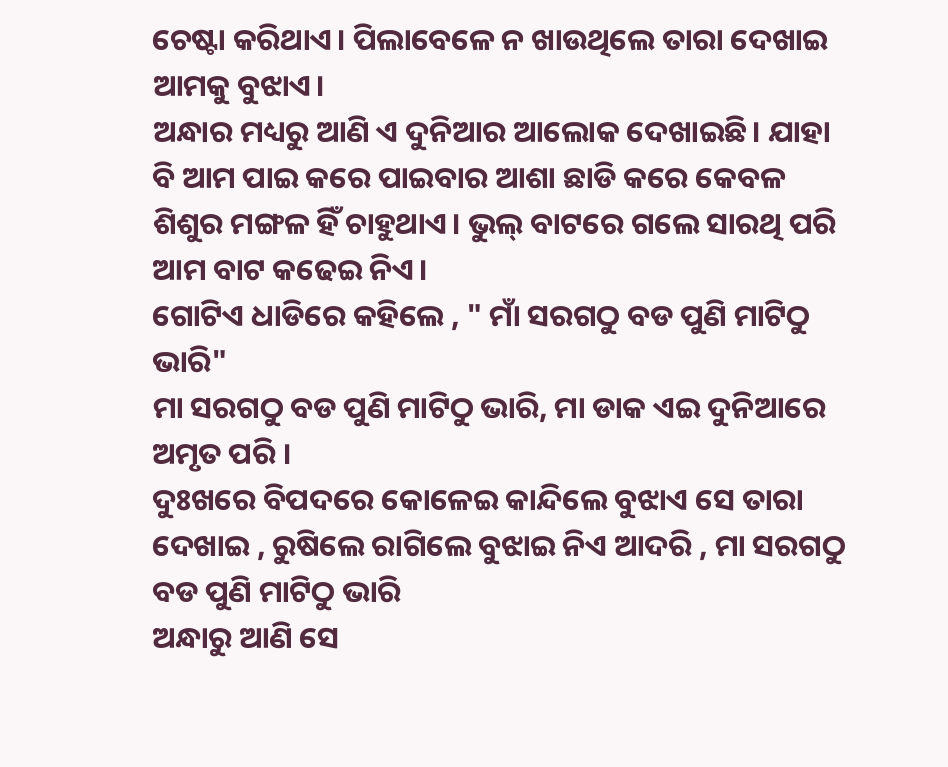ଚେଷ୍ଟା କରିଥାଏ। ପିଲାବେଳେ ନ ଖାଉଥିଲେ ତାରା ଦେଖାଇ ଆମକୁ ବୁଝାଏ।
ଅନ୍ଧାର ମଧ୍ୟରୁ ଆଣି ଏ ଦୁନିଆର ଆଲୋକ ଦେଖାଇଛି। ଯାହା ବି ଆମ ପାଇ କରେ ପାଇବାର ଆଶା ଛାଡି କରେ କେବଳ ଶିଶୁର ମଙ୍ଗଳ ହିଁ ଚାହୁଥାଏ। ଭୁଲ୍ ବାଟରେ ଗଲେ ସାରଥି ପରି ଆମ ବାଟ କଢେଇ ନିଏ।
ଗୋଟିଏ ଧାଡିରେ କହିଲେ , " ମାଁ ସରଗଠୁ ବଡ ପୁଣି ମାଟିଠୁ ଭାରି"
ମା ସରଗଠୁ ବଡ ପୁଣି ମାଟିଠୁ ଭାରି, ମା ଡାକ ଏଇ ଦୁନିଆରେ ଅମୃତ ପରି ।
ଦୁଃଖରେ ବିପଦରେ କୋଳେଇ କାନ୍ଦିଲେ ବୁଝାଏ ସେ ତାରା ଦେଖାଇ , ରୁଷିଲେ ରାଗିଲେ ବୁଝାଇ ନିଏ ଆଦରି , ମା ସରଗଠୁ ବଡ ପୁଣି ମାଟିଠୁ ଭାରି
ଅନ୍ଧାରୁ ଆଣି ସେ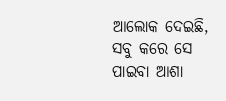ଆଲୋକ ଦେଇଛି,
ସବୁ କରେ ସେ ପାଇବା ଆଶା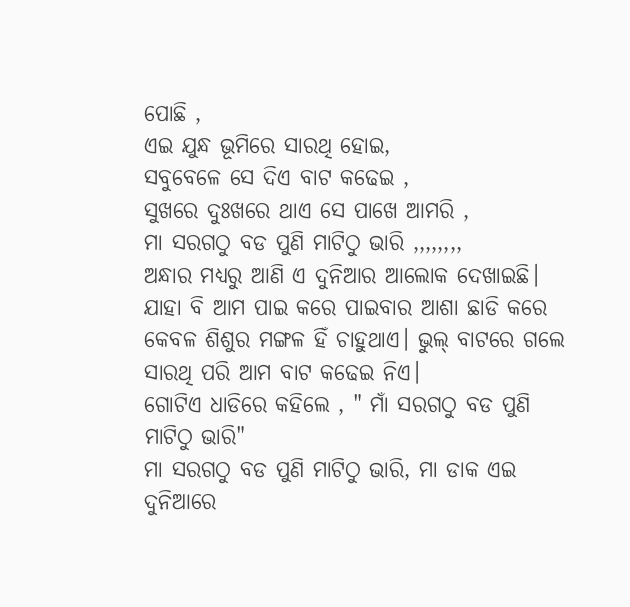ପୋଛି ,
ଏଇ ଯୁନ୍ଧ ଭୂମିରେ ସାରଥି ହୋଇ,
ସବୁବେଳେ ସେ ଦିଏ ବାଟ କଢେଇ ,
ସୁଖରେ ଦୁଃଖରେ ଥାଏ ସେ ପାଖେ ଆମରି ,
ମା ସରଗଠୁ ବଡ ପୁଣି ମାଟିଠୁ ଭାରି ,,,,,,,,
ଅନ୍ଧାର ମଧ୍ୟରୁ ଆଣି ଏ ଦୁନିଆର ଆଲୋକ ଦେଖାଇଛି। ଯାହା ବି ଆମ ପାଇ କରେ ପାଇବାର ଆଶା ଛାଡି କରେ କେବଳ ଶିଶୁର ମଙ୍ଗଳ ହିଁ ଚାହୁଥାଏ। ଭୁଲ୍ ବାଟରେ ଗଲେ ସାରଥି ପରି ଆମ ବାଟ କଢେଇ ନିଏ।
ଗୋଟିଏ ଧାଡିରେ କହିଲେ , " ମାଁ ସରଗଠୁ ବଡ ପୁଣି ମାଟିଠୁ ଭାରି"
ମା ସରଗଠୁ ବଡ ପୁଣି ମାଟିଠୁ ଭାରି, ମା ଡାକ ଏଇ ଦୁନିଆରେ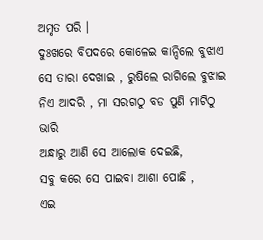ଅମୃତ ପରି ।
ଦୁଃଖରେ ବିପଦରେ କୋଳେଇ କାନ୍ଦିଲେ ବୁଝାଏ ସେ ତାରା ଦେଖାଇ , ରୁଷିଲେ ରାଗିଲେ ବୁଝାଇ ନିଏ ଆଦରି , ମା ସରଗଠୁ ବଡ ପୁଣି ମାଟିଠୁ ଭାରି
ଅନ୍ଧାରୁ ଆଣି ସେ ଆଲୋକ ଦେଇଛି,
ସବୁ କରେ ସେ ପାଇବା ଆଶା ପୋଛି ,
ଏଇ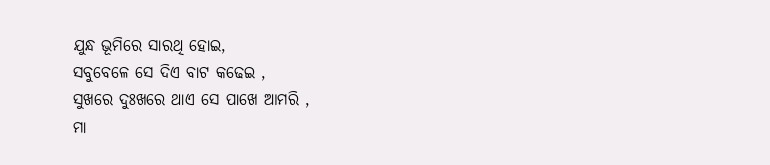ଯୁନ୍ଧ ଭୂମିରେ ସାରଥି ହୋଇ,
ସବୁବେଳେ ସେ ଦିଏ ବାଟ କଢେଇ ,
ସୁଖରେ ଦୁଃଖରେ ଥାଏ ସେ ପାଖେ ଆମରି ,
ମା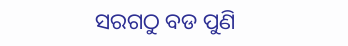ସରଗଠୁ ବଡ ପୁଣି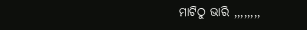ମାଟିଠୁ ଭାରି ,,,,,,,,